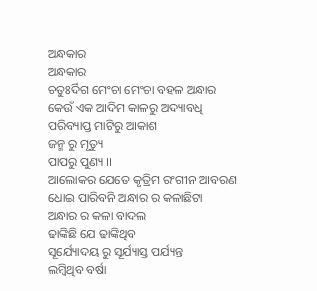ଅନ୍ଧକାର
ଅନ୍ଧକାର
ଚତୁଃର୍ଦିଗ ମେଂଚା ମେଂଚା ବହଳ ଅନ୍ଧାର
କେଉଁ ଏକ ଆଦିମ କାଳରୁ ଅଦ୍ୟାବଧି
ପରିବ୍ୟାପ୍ତ ମାଟିରୁ ଆକାଶ
ଜନ୍ମ ରୁ ମୃତ୍ୟୁ
ପାପରୁ ପୁଣ୍ୟ ।।
ଆଲୋକର ଯେତେ କୃତ୍ରିମ ରଂଗୀନ ଆବରଣ
ଧୋଇ ପାରିବନି ଅନ୍ଧାର ର କଳାଛିଟା
ଅନ୍ଧାର ର କଳା ବାଦଲ
ଢାଙ୍କିଛି ଯେ ଢାଙ୍କିଥିବ
ସୂର୍ଯ୍ୟୋଦୟ ରୁ ସୂର୍ଯ୍ୟାସ୍ତ ପର୍ଯ୍ୟନ୍ତ
ଲମ୍ବିଥିବ ବର୍ଷା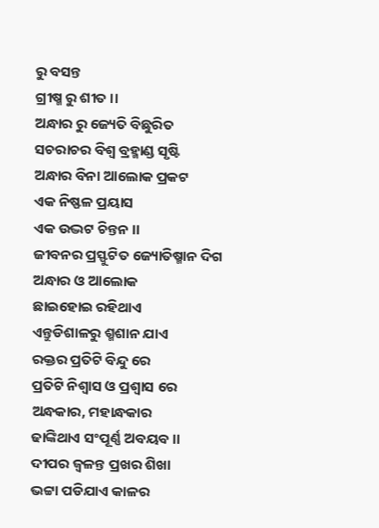ରୁ ବସନ୍ତ
ଗ୍ରୀଷ୍ମ ରୁ ଶୀତ ।।
ଅନ୍ଧାର ରୁ ଜ୍ୟେତି ବିଛୁରିତ
ସଚରାଚର ବିଶ୍ବ ବ୍ରହ୍ମାଣ୍ଡ ସୃଷ୍ଟି
ଅନ୍ଧାର ବିନା ଆଲୋକ ପ୍ରକଟ
ଏକ ନିଷ୍ଫଳ ପ୍ରୟାସ
ଏକ ଉଦ୍ଭଟ ଚିନ୍ତନ ।।
ଜୀବନର ପ୍ରସ୍ଫୁଟିତ ଜ୍ୟୋତିଷ୍ମାନ ଦିଗ
ଅନ୍ଧାର ଓ ଆଲୋକ
ଛାଇହୋଇ ରହିଥାଏ
ଏନ୍ତୁଡିଶାଳରୁ ଶ୍ମଶାନ ଯାଏ
ରକ୍ତର ପ୍ରତିଟି ବିନ୍ଦୁ ରେ
ପ୍ରତିଟି ନିଶ୍ବାସ ଓ ପ୍ରଶ୍ବାସ ରେ
ଅନ୍ଧକାର, ମହାନ୍ଧକାର
ଢାଙ୍କିଥାଏ ସଂପୂର୍ଣ୍ଣ ଅବୟବ ।।
ଦୀପର ଜ୍ବଳନ୍ତ ପ୍ରଖର ଶିଖା
ଭଟ୍ଟା ପଡିଯାଏ କାଳର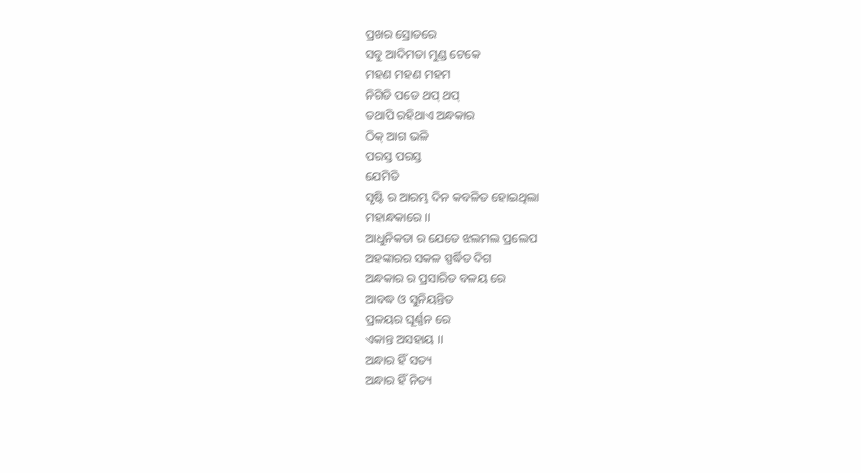ପ୍ରଖର ସ୍ରୋତରେ
ସବୁ ଆଦିମତା ମୁଣ୍ଡ ଟେକେ
ମହଣ ମହଣ ମହମ
ନିଗିଡି ପଡେ ଥପ୍ ଥପ୍
ତଥାପି ରହିଥାଏ ଅନ୍ଧକାର
ଠିକ୍ ଆଗ ଭଳି
ପରସ୍ତ ପରସ୍ତ
ଯେମିତି
ସୃଷ୍ଟି ର ଆରମ୍ଭ ଦିନ କବଳିତ ହୋଇଥିଲା
ମହାନ୍ଧକାରେ ।।
ଆଧୁନିକତା ର ଯେତେ ଝଲମଲ ପ୍ରଲେପ
ଅହଙ୍କାରର ସକଳ ସ୍ପର୍ଦ୍ଧିତ ଦିଗ
ଅନ୍ଧକାର ର ପ୍ରସାରିତ ବଳୟ ରେ
ଆବଦ୍ଧ ଓ ସୁନିୟନ୍ତିତ
ପ୍ରଳୟର ଘୂର୍ଣ୍ଣନ ରେ
ଏକାନ୍ତ ଅସହାୟ ।।
ଅନ୍ଧାର ହିଁ ସତ୍ୟ
ଅନ୍ଧାର ହିଁ ନିତ୍ୟ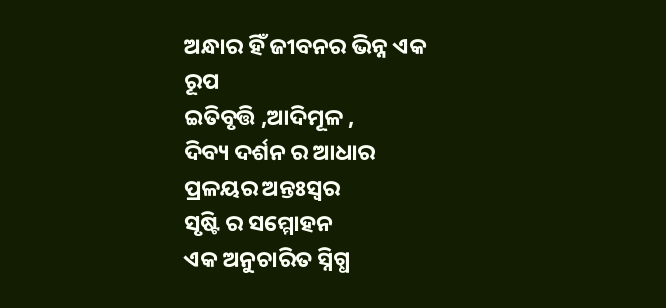ଅନ୍ଧାର ହିଁ ଜୀବନର ଭିନ୍ନ ଏକ ରୂପ
ଇତିବୃତ୍ତି ,ଆଦିମୂଳ ,
ଦିବ୍ୟ ଦର୍ଶନ ର ଆଧାର
ପ୍ରଳୟର ଅନ୍ତଃସ୍ବର
ସୃଷ୍ଟି ର ସମ୍ମୋହନ
ଏକ ଅନୁଚାରିତ ସ୍ନିଗ୍ଧ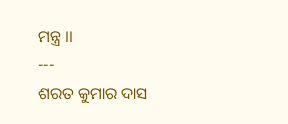ମନ୍ତ୍ର ।।
---
ଶରତ କୁମାର ଦାସ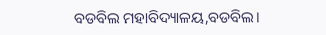ବଡବିଲ ମହାବିଦ୍ୟାଳୟ,ବଡବିଲ।